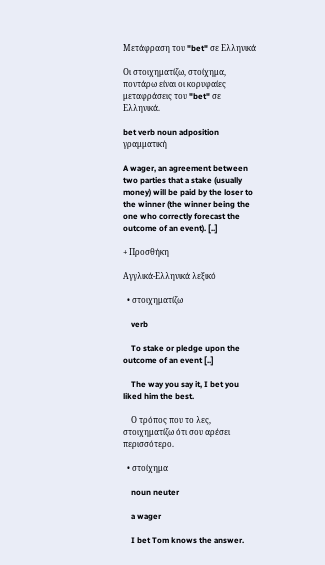Μετάφραση του "bet" σε Ελληνικά

Οι στοιχηματίζω, στοίχημα, ποντάρω είναι οι κορυφαίες μεταφράσεις του "bet" σε Ελληνικά.

bet verb noun adposition γραμματική

A wager, an agreement between two parties that a stake (usually money) will be paid by the loser to the winner (the winner being the one who correctly forecast the outcome of an event). [..]

+ Προσθήκη

Αγγλικά-Ελληνικά λεξικό

  • στοιχηματίζω

    verb

    To stake or pledge upon the outcome of an event [..]

    The way you say it, I bet you liked him the best.

    Ο τρόπος που το λες, στοιχηματίζω ότι σου αρέσει περισσότερο.

  • στοίχημα

    noun neuter

    a wager

    I bet Tom knows the answer.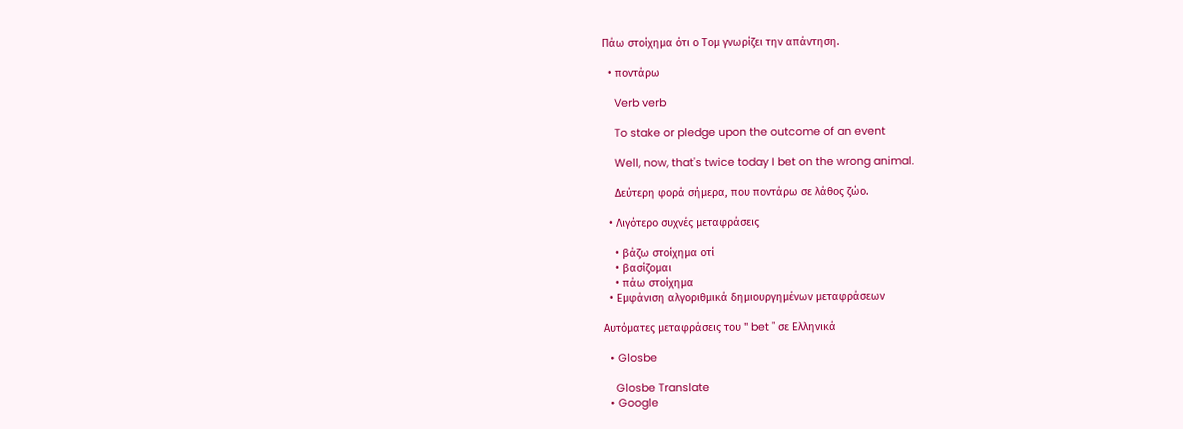Πάω στοίχημα ότι ο Τομ γνωρίζει την απάντηση.

  • ποντάρω

    Verb verb

    To stake or pledge upon the outcome of an event

    Well, now, that's twice today I bet on the wrong animal.

    Δεύτερη φορά σήμερα, που ποντάρω σε λάθος ζώο.

  • Λιγότερο συχνές μεταφράσεις

    • βάζω στοίχημα οτί
    • βασίζομαι
    • πάω στοίχημα
  • Εμφάνιση αλγοριθμικά δημιουργημένων μεταφράσεων

Αυτόματες μεταφράσεις του " bet " σε Ελληνικά

  • Glosbe

    Glosbe Translate
  • Google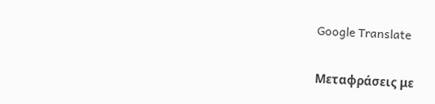Google Translate

Μεταφράσεις με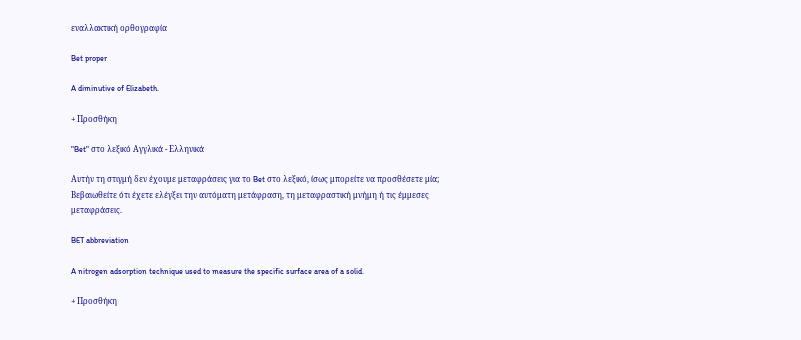εναλλακτική ορθογραφία

Bet proper

A diminutive of Elizabeth.

+ Προσθήκη

"Bet" στο λεξικό Αγγλικά - Ελληνικά

Αυτήν τη στιγμή δεν έχουμε μεταφράσεις για το Bet στο λεξικό, ίσως μπορείτε να προσθέσετε μία; Βεβαιωθείτε ότι έχετε ελέγξει την αυτόματη μετάφραση, τη μεταφραστική μνήμη ή τις έμμεσες μεταφράσεις.

BET abbreviation

A nitrogen adsorption technique used to measure the specific surface area of a solid.

+ Προσθήκη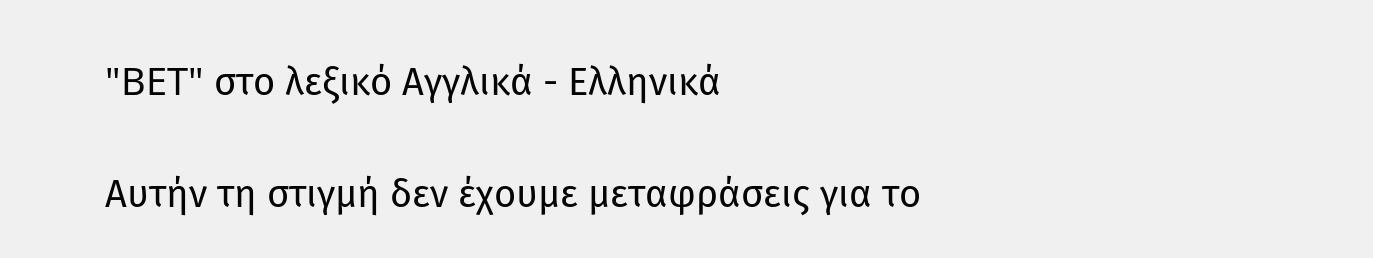"BET" στο λεξικό Αγγλικά - Ελληνικά

Αυτήν τη στιγμή δεν έχουμε μεταφράσεις για το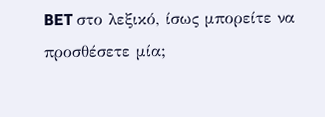BET στο λεξικό, ίσως μπορείτε να προσθέσετε μία;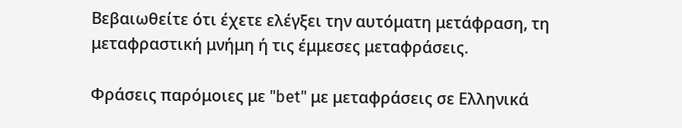Βεβαιωθείτε ότι έχετε ελέγξει την αυτόματη μετάφραση, τη μεταφραστική μνήμη ή τις έμμεσες μεταφράσεις.

Φράσεις παρόμοιες με "bet" με μεταφράσεις σε Ελληνικά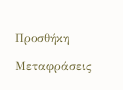Προσθήκη

Μεταφράσεις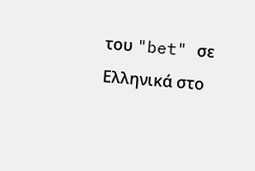του "bet" σε Ελληνικά στο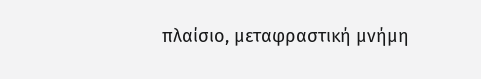πλαίσιο, μεταφραστική μνήμη